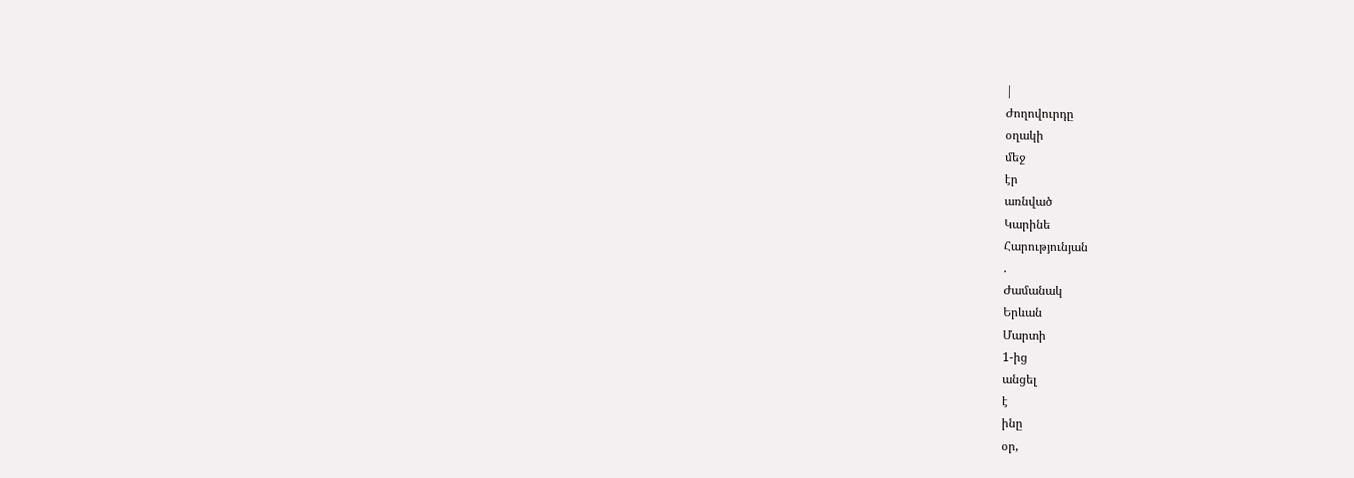|
Ժողովուրդը
օղակի
մեջ
էր
առնված
Կարինե
Հարությունյան
.
Ժամանակ
Երևան
Մարտի
1-ից
անցել
է
ինը
օր,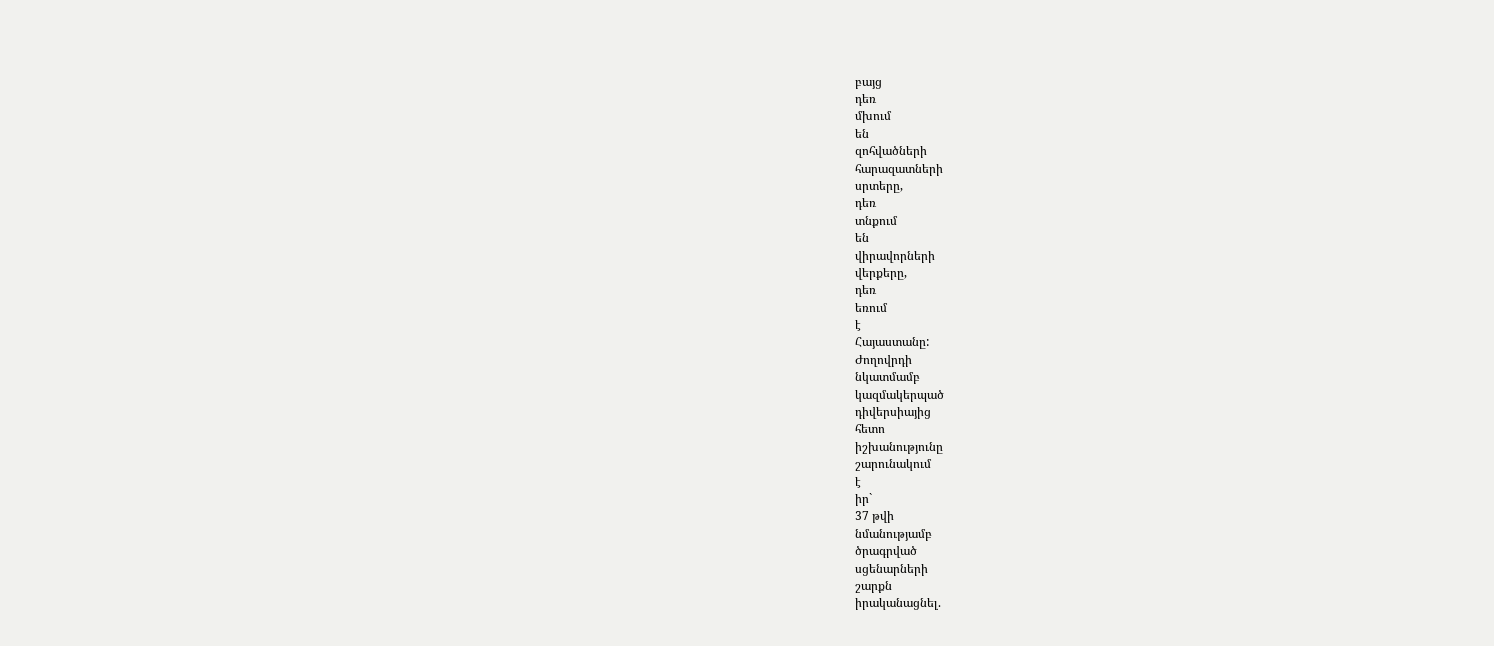բայց
դեռ
մխում
են
զոհվածների
հարազատների
սրտերը,
դեռ
տնքում
են
վիրավորների
վերքերը,
դեռ
եռում
է
Հայաստանը:
Ժողովրդի
նկատմամբ
կազմակերպած
դիվերսիայից
հետո
իշխանությունը
շարունակում
է
իր`
37 թվի
նմանությամբ
ծրագրված
սցենարների
շարքն
իրականացնել.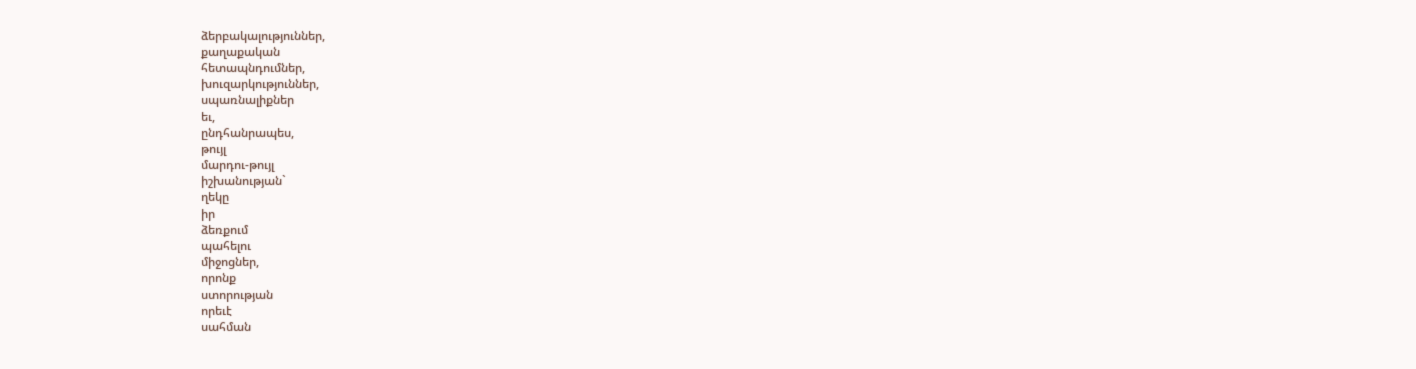ձերբակալություններ,
քաղաքական
հետապնդումներ,
խուզարկություններ,
սպառնալիքներ
եւ,
ընդհանրապես,
թույլ
մարդու-թույլ
իշխանության`
ղեկը
իր
ձեռքում
պահելու
միջոցներ,
որոնք
ստորության
որեւէ
սահման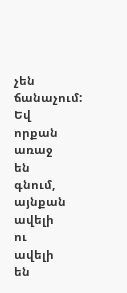չեն
ճանաչում:
Եվ
որքան
առաջ
են
գնում,
այնքան
ավելի
ու
ավելի
են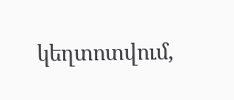կեղտոտվում,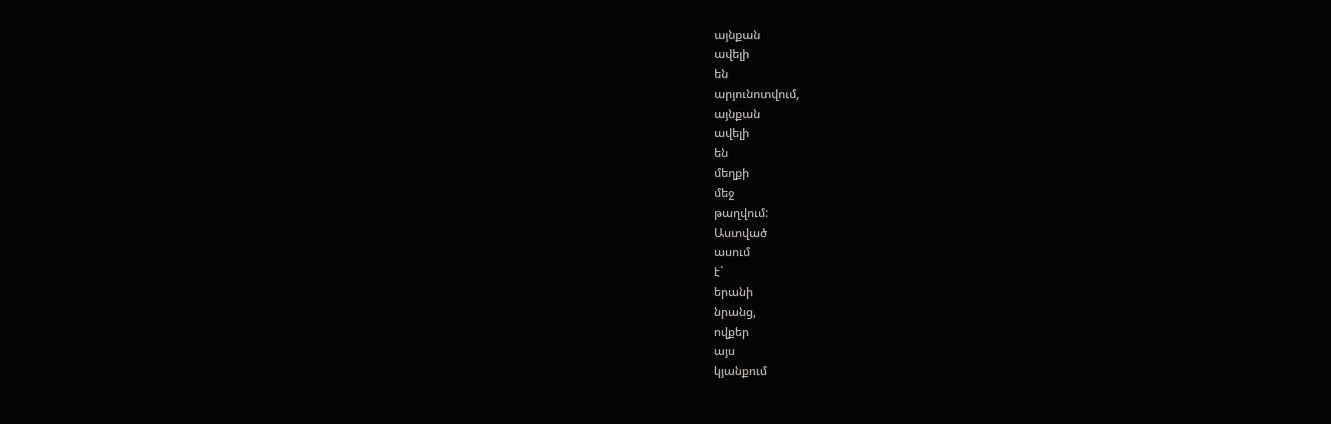այնքան
ավելի
են
արյունոտվում,
այնքան
ավելի
են
մեղքի
մեջ
թաղվում:
Աստված
ասում
է`
երանի
նրանց,
ովքեր
այս
կյանքում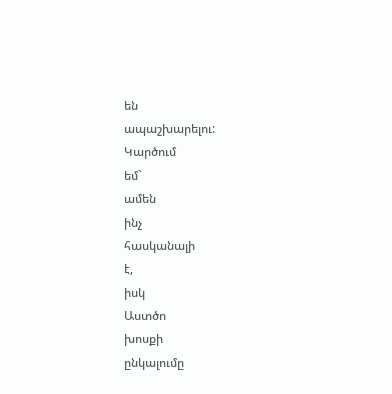են
ապաշխարելու:
Կարծում
եմ`
ամեն
ինչ
հասկանալի
է,
իսկ
Աստծո
խոսքի
ընկալումը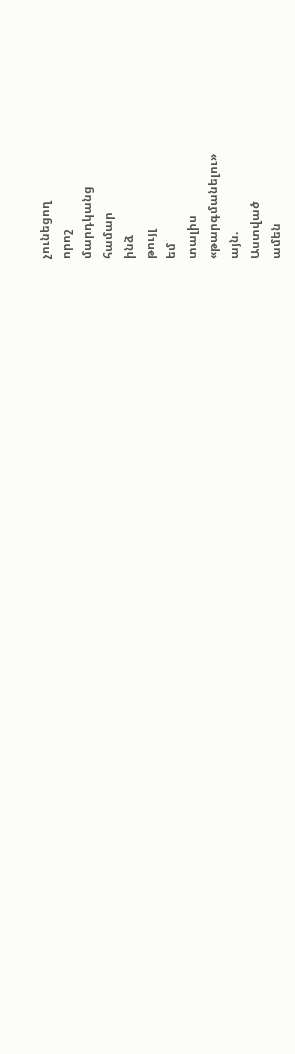չունեցող
որոշ
մարդկանց
համար
ինձ
թույլ
եմ
տալիս
«թարգմանելու»
այն.
Աստված
ամեն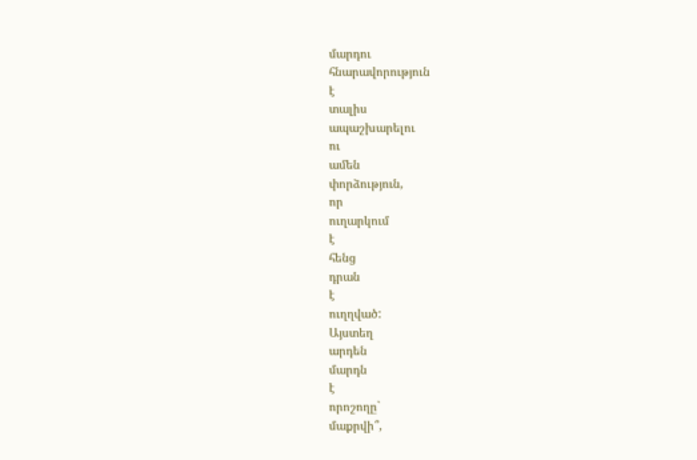մարդու
հնարավորություն
է
տալիս
ապաշխարելու
ու
ամեն
փորձություն,
որ
ուղարկում
է
հենց
դրան
է
ուղղված:
Այստեղ
արդեն
մարդն
է
որոշողը`
մաքրվի՞,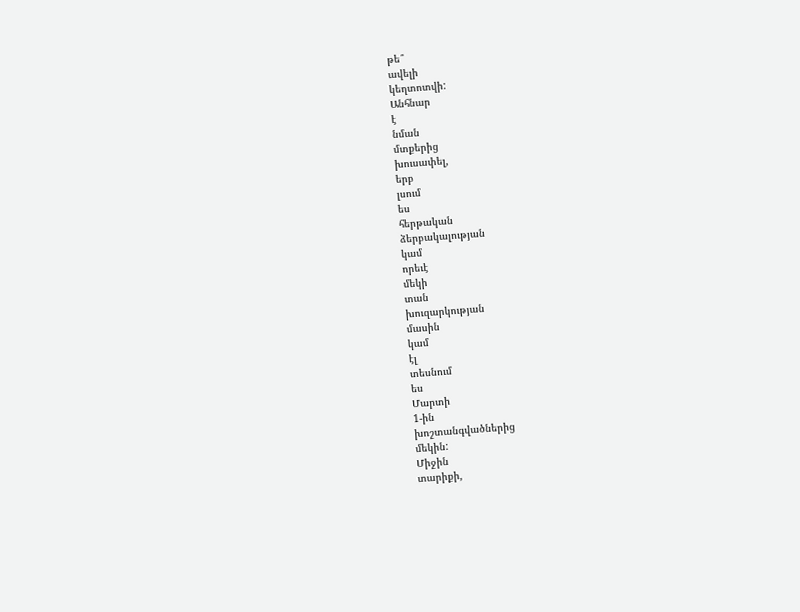թե՞
ավելի
կեղտոտվի:
Անհնար
է
նման
մտքերից
խուսափել,
երբ
լսում
ես
հերթական
ձերբակալության
կամ
որեւէ
մեկի
տան
խուզարկության
մասին
կամ
էլ
տեսնում
ես
Մարտի
1-ին
խոշտանգվածներից
մեկին:
Միջին
տարիքի,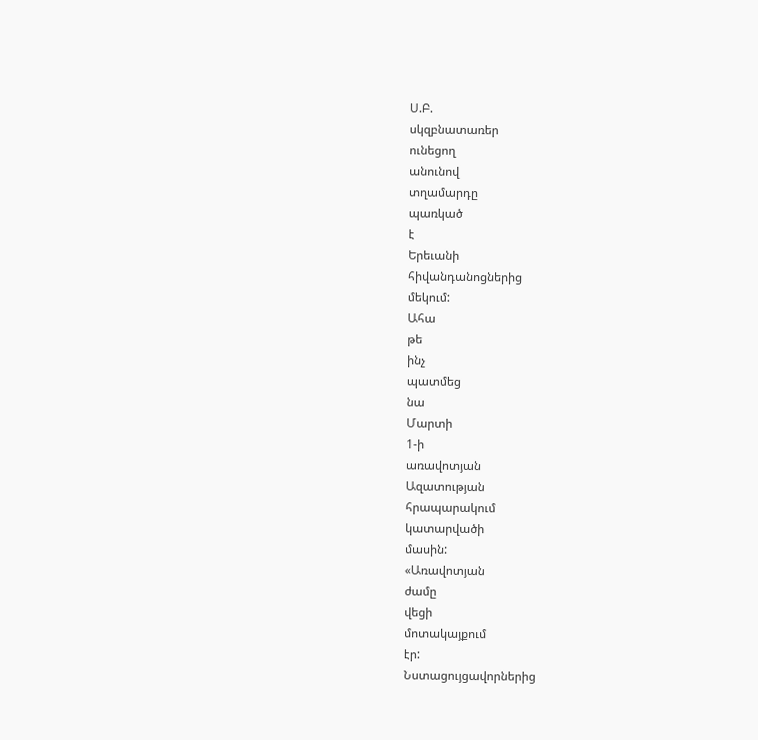Ս.Բ.
սկզբնատառեր
ունեցող
անունով
տղամարդը
պառկած
է
Երեւանի
հիվանդանոցներից
մեկում:
Ահա
թե
ինչ
պատմեց
նա
Մարտի
1-ի
առավոտյան
Ազատության
հրապարակում
կատարվածի
մասին:
«Առավոտյան
ժամը
վեցի
մոտակայքում
էր:
Նստացույցավորներից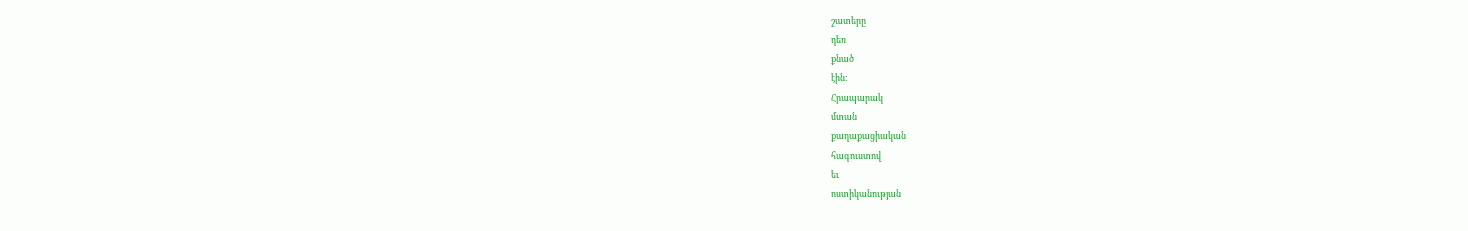շատերը
դեռ
քնած
էին:
Հրապարակ
մտան
քաղաքացիական
հագուստով
եւ
ոստիկանության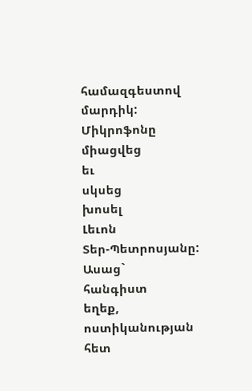համազգեստով
մարդիկ:
Միկրոֆոնը
միացվեց
եւ
սկսեց
խոսել
Լեւոն
Տեր-Պետրոսյանը:
Ասաց`
հանգիստ
եղեք,
ոստիկանության
հետ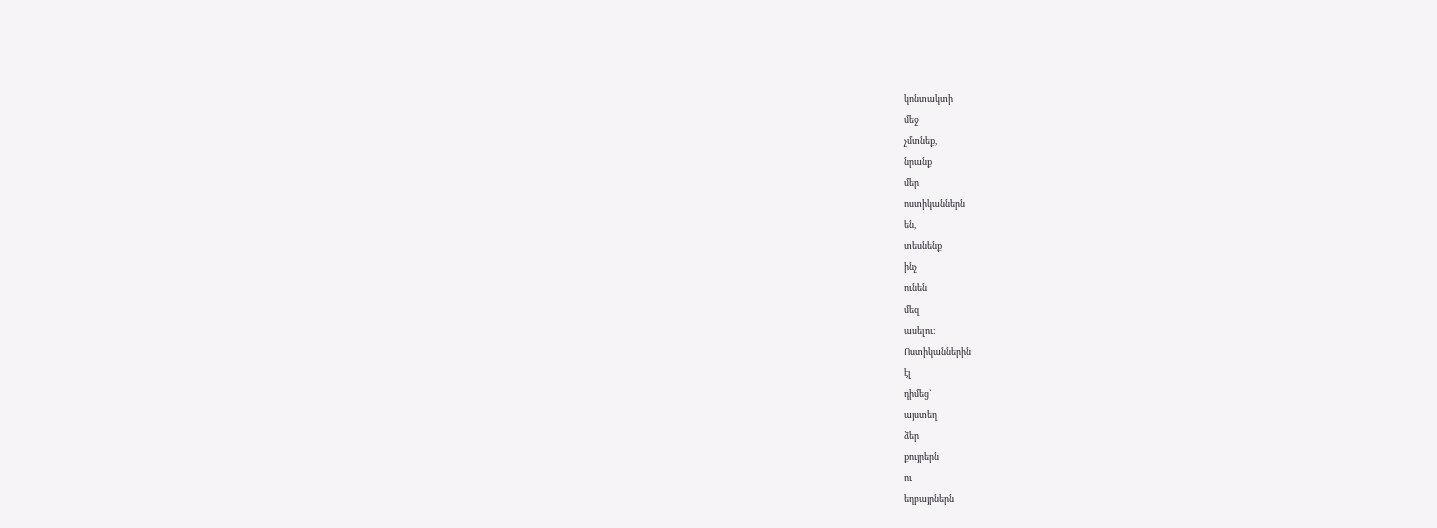կոնտակտի
մեջ
չմտնեք,
նրանք
մեր
ոստիկաններն
են,
տեսնենք
ինչ
ունեն
մեզ
ասելու:
Ոստիկաններին
էլ
դիմեց`
այստեղ
ձեր
քույրերն
ու
եղբայրներն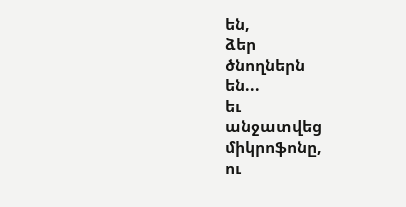են,
ձեր
ծնողներն
են...
եւ
անջատվեց
միկրոֆոնը,
ու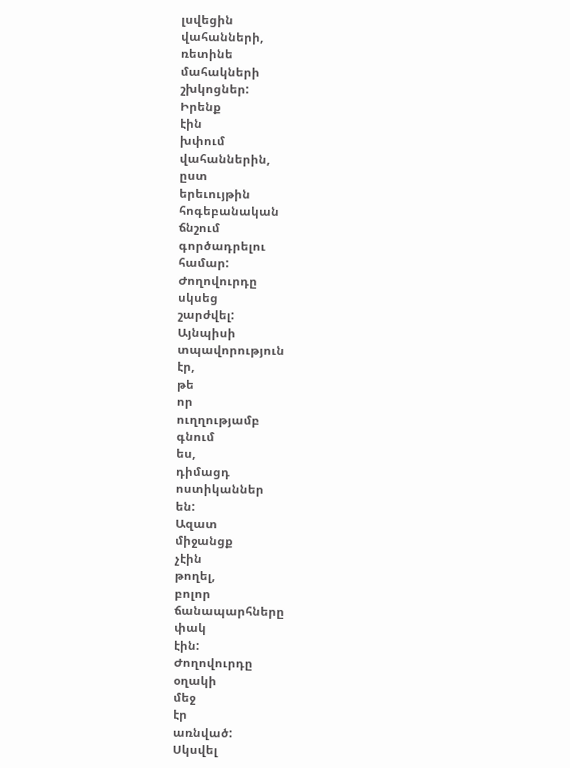լսվեցին
վահանների,
ռետինե
մահակների
շխկոցներ:
Իրենք
էին
խփում
վահաններին,
ըստ
երեւույթին
հոգեբանական
ճնշում
գործադրելու
համար:
Ժողովուրդը
սկսեց
շարժվել:
Այնպիսի
տպավորություն
էր,
թե
որ
ուղղությամբ
գնում
ես,
դիմացդ
ոստիկաններ
են:
Ազատ
միջանցք
չէին
թողել,
բոլոր
ճանապարհները
փակ
էին:
Ժողովուրդը
օղակի
մեջ
էր
առնված:
Սկսվել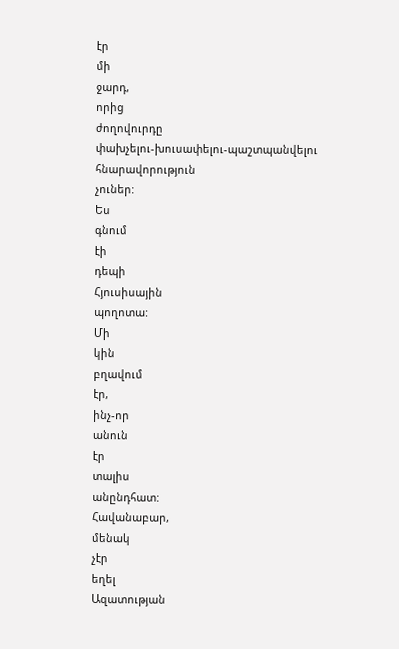էր
մի
ջարդ,
որից
ժողովուրդը
փախչելու-խուսափելու-պաշտպանվելու
հնարավորություն
չուներ:
Ես
գնում
էի
դեպի
Հյուսիսային
պողոտա:
Մի
կին
բղավում
էր,
ինչ-որ
անուն
էր
տալիս
անընդհատ:
Հավանաբար,
մենակ
չէր
եղել
Ազատության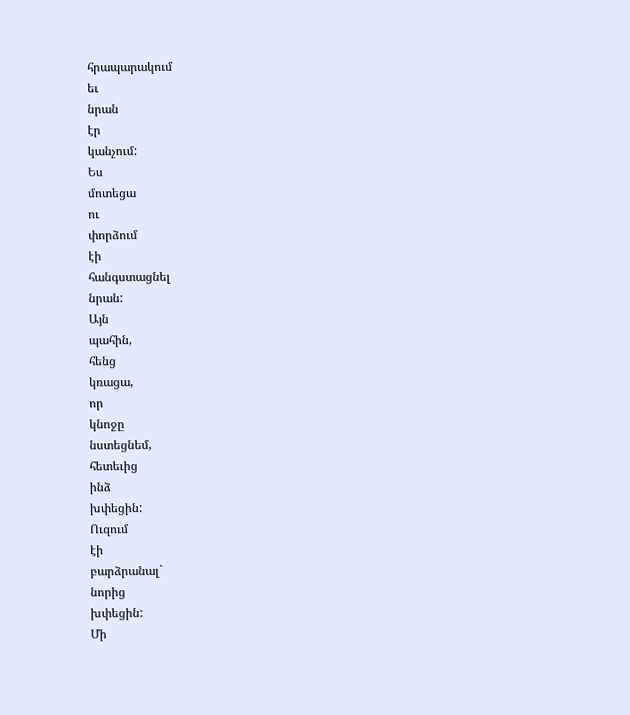հրապարակում
եւ
նրան
էր
կանչում:
Ես
մոտեցա
ու
փորձում
էի
հանգստացնել
նրան:
Այն
պահին,
հենց
կռացա,
որ
կնոջը
նստեցնեմ,
հետեւից
ինձ
խփեցին:
Ուզում
էի
բարձրանալ`
նորից
խփեցին:
Մի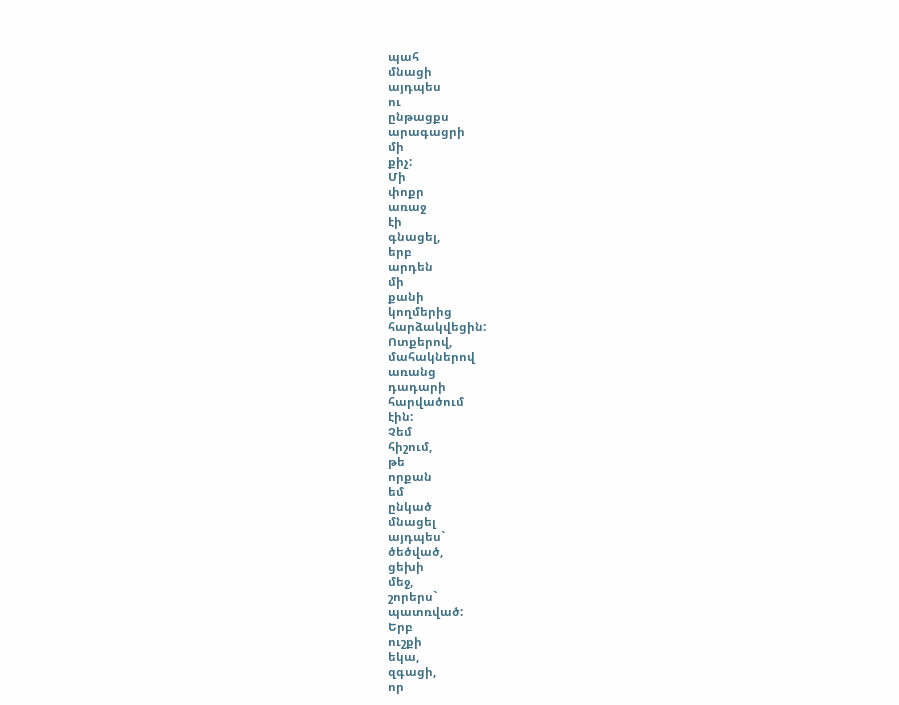պահ
մնացի
այդպես
ու
ընթացքս
արագացրի
մի
քիչ:
Մի
փոքր
առաջ
էի
գնացել,
երբ
արդեն
մի
քանի
կողմերից
հարձակվեցին:
Ոտքերով,
մահակներով
առանց
դադարի
հարվածում
էին:
Չեմ
հիշում,
թե
որքան
եմ
ընկած
մնացել
այդպես`
ծեծված,
ցեխի
մեջ,
շորերս`
պատռված:
Երբ
ուշքի
եկա,
զգացի,
որ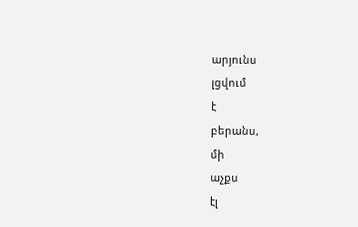արյունս
լցվում
է
բերանս,
մի
աչքս
էլ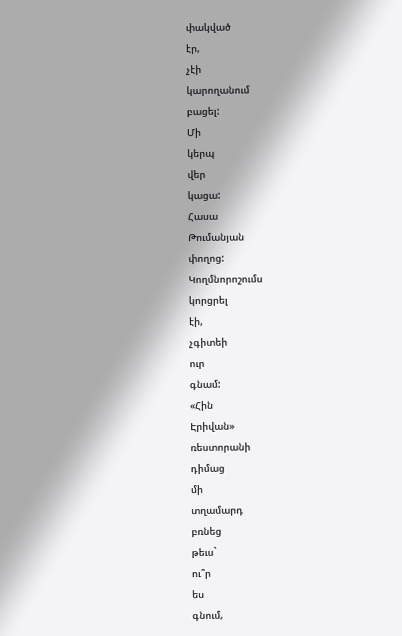փակված
էր,
չէի
կարողանում
բացել:
Մի
կերպ
վեր
կացա:
Հասա
Թումանյան
փողոց:
Կողմնորոշումս
կորցրել
էի,
չգիտեի
ուր
գնամ:
«Հին
Էրիվան»
ռեստորանի
դիմաց
մի
տղամարդ
բռնեց
թեւս`
ու՞ր
ես
գնում,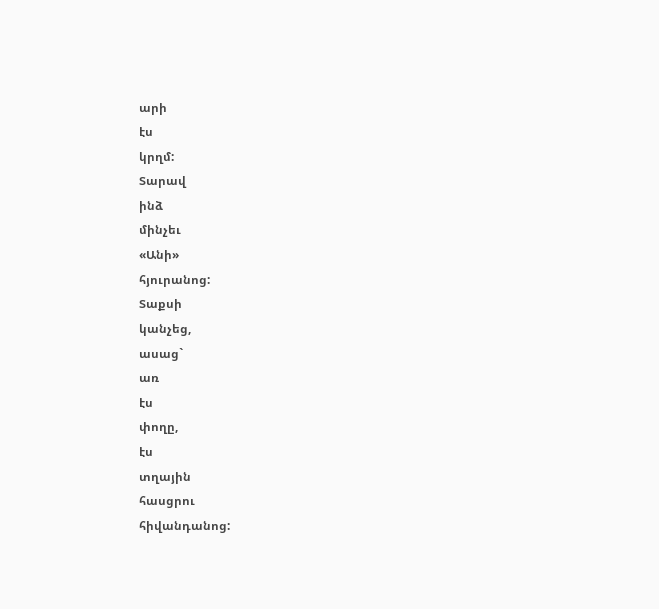արի
էս
կրղմ:
Տարավ
ինձ
մինչեւ
«Անի»
հյուրանոց:
Տաքսի
կանչեց,
ասաց`
առ
էս
փողը,
էս
տղային
հասցրու
հիվանդանոց: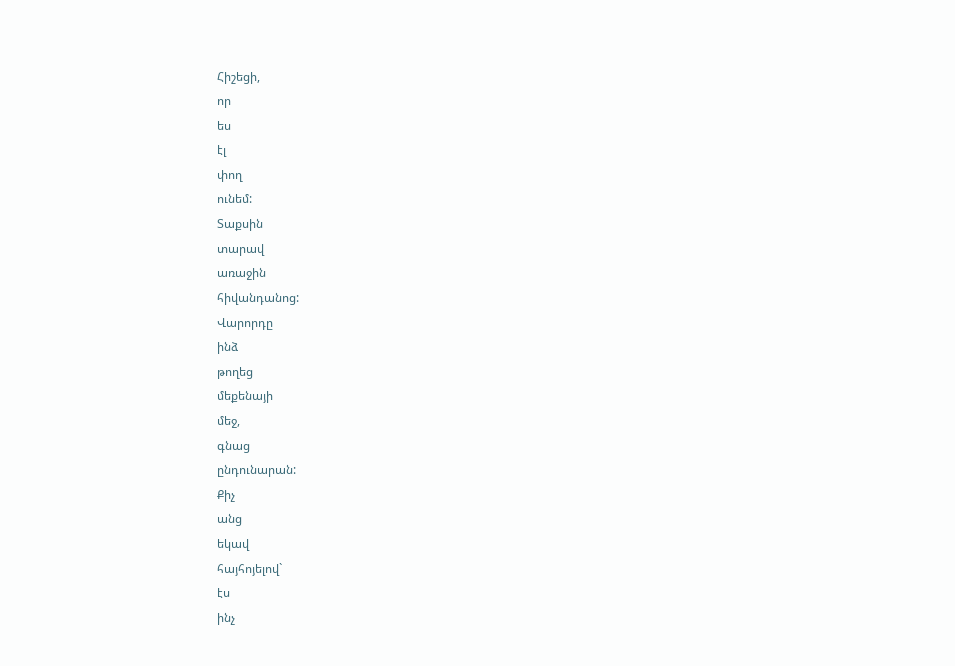Հիշեցի,
որ
ես
էլ
փող
ունեմ:
Տաքսին
տարավ
առաջին
հիվանդանոց:
Վարորդը
ինձ
թողեց
մեքենայի
մեջ,
գնաց
ընդունարան:
Քիչ
անց
եկավ
հայհոյելով`
էս
ինչ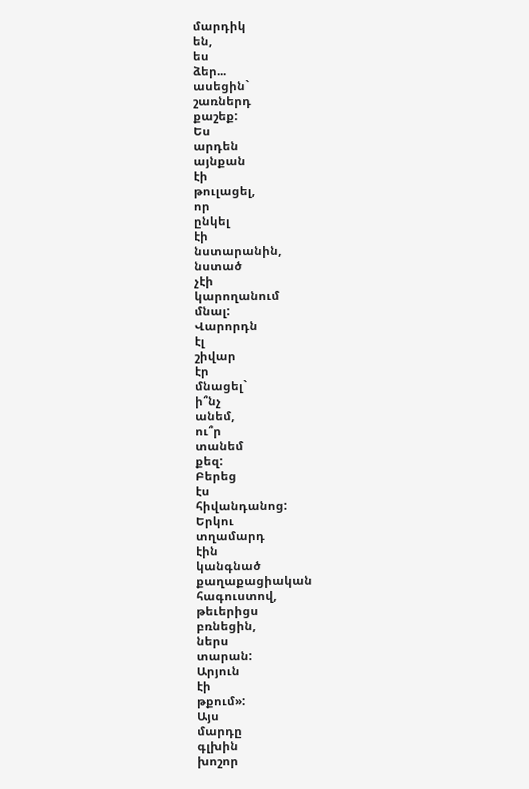մարդիկ
են,
ես
ձեր...
ասեցին`
շառներդ
քաշեք:
Ես
արդեն
այնքան
էի
թուլացել,
որ
ընկել
էի
նստարանին,
նստած
չէի
կարողանում
մնալ:
Վարորդն
էլ
շիվար
էր
մնացել`
ի՞նչ
անեմ,
ու՞ր
տանեմ
քեզ:
Բերեց
էս
հիվանդանոց:
Երկու
տղամարդ
էին
կանգնած
քաղաքացիական
հագուստով,
թեւերիցս
բռնեցին,
ներս
տարան:
Արյուն
էի
թքում»:
Այս
մարդը
գլխին
խոշոր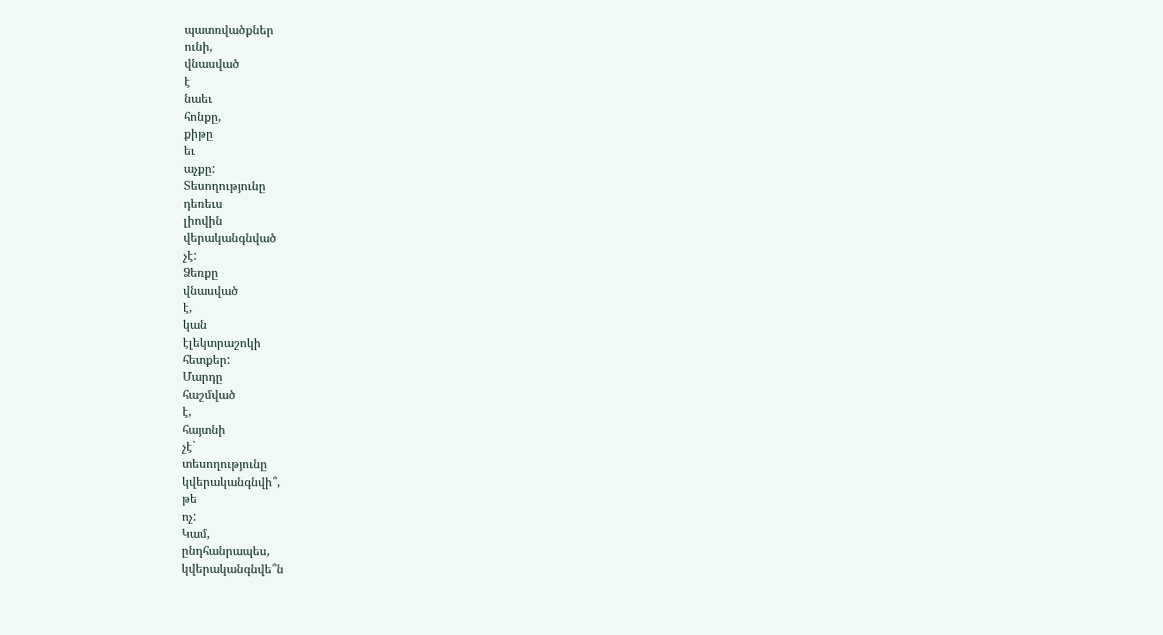պատռվածքներ
ունի,
վնասված
է
նաեւ
հոնքը,
քիթը
եւ
աչքը:
Տեսողությունը
դեռեւս
լիովին
վերականգնված
չէ:
Ձեռքը
վնասված
է,
կան
էլեկտրաշոկի
հետքեր:
Մարդը
հաշմված
է,
հայտնի
չէ`
տեսողությունը
կվերականգնվի՞,
թե
ոչ:
Կամ,
ընդհանրապես,
կվերականգնվե՞ն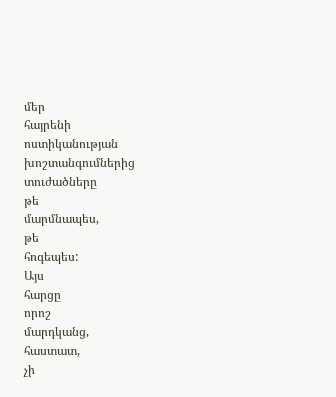մեր
հայրենի
ոստիկանության
խոշտանգումներից
տուժածները
թե
մարմնապես,
թե
հոգեպես:
Այս
հարցը
որոշ
մարդկանց,
հաստատ,
չի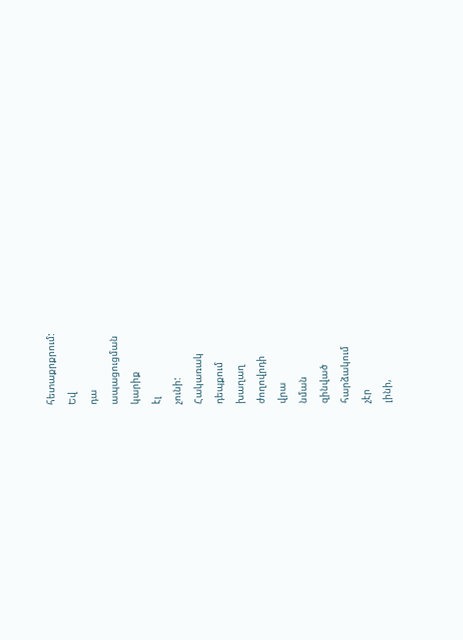հետաքրքրում:
Եվ
դա
ապացուցման
կարիք
էլ
չունի:
Հակառակ
դեպքում
խաղաղ
ժողովրդի
վրա
նման
զինված
հարձակում
չէր
լինի,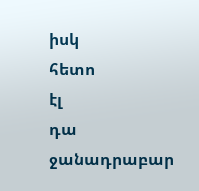իսկ
հետո
էլ
դա
ջանադրաբար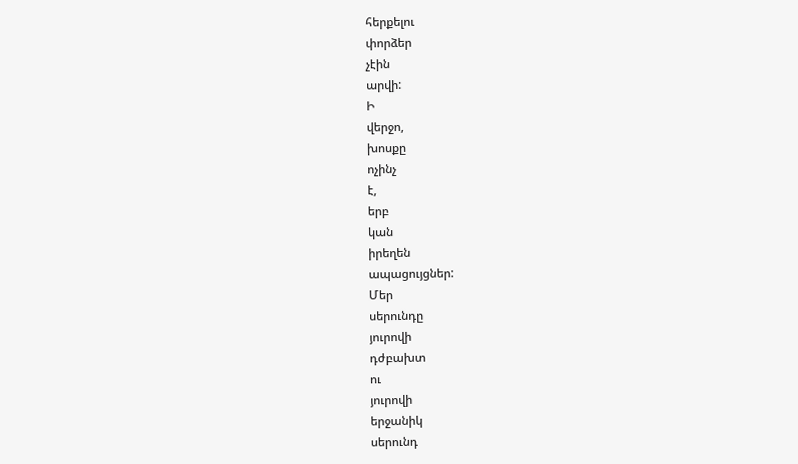հերքելու
փորձեր
չէին
արվի:
Ի
վերջո,
խոսքը
ոչինչ
է,
երբ
կան
իրեղեն
ապացույցներ:
Մեր
սերունդը
յուրովի
դժբախտ
ու
յուրովի
երջանիկ
սերունդ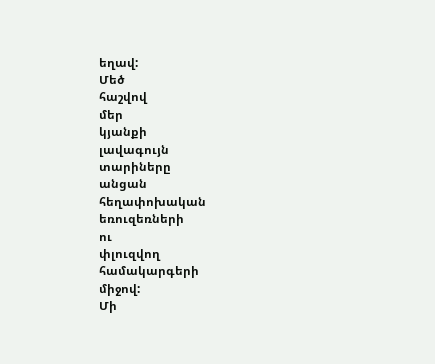եղավ:
Մեծ
հաշվով
մեր
կյանքի
լավագույն
տարիները
անցան
հեղափոխական
եռուզեռների
ու
փլուզվող
համակարգերի
միջով:
Մի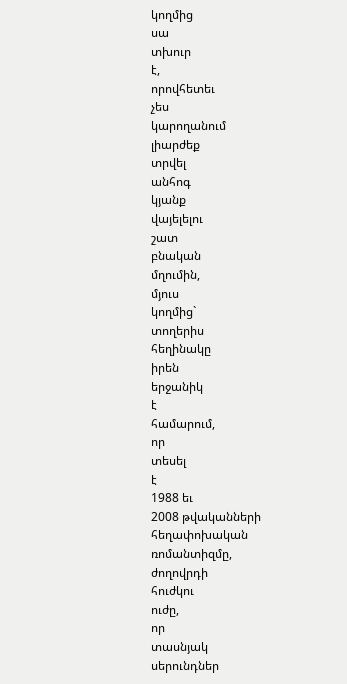կողմից
սա
տխուր
է,
որովհետեւ
չես
կարողանում
լիարժեք
տրվել
անհոգ
կյանք
վայելելու
շատ
բնական
մղումին,
մյուս
կողմից`
տողերիս
հեղինակը
իրեն
երջանիկ
է
համարում,
որ
տեսել
է
1988 եւ
2008 թվականների
հեղափոխական
ռոմանտիզմը,
ժողովրդի
հուժկու
ուժը,
որ
տասնյակ
սերունդներ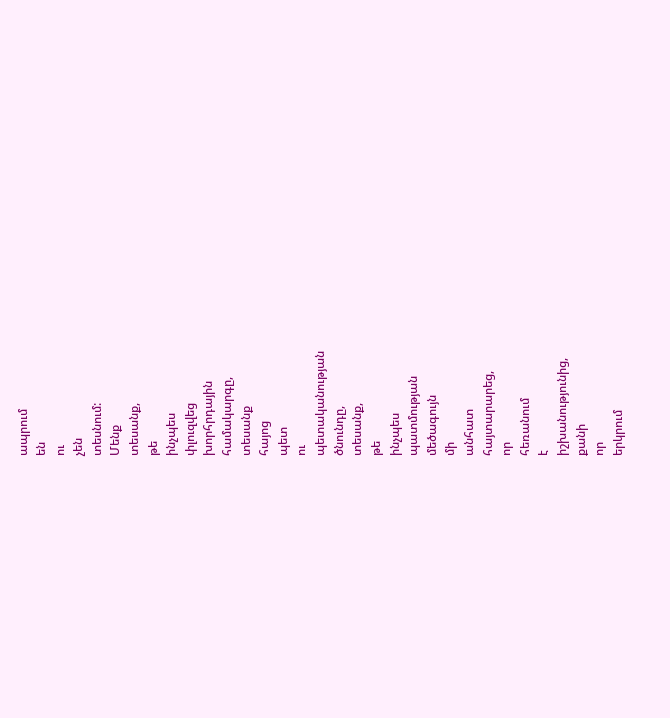ապրում
են
ու
չեն
տեսնում:
Մենք
տեսանք,
թե
ինչպես
փլուզվեց
խորհրդային
համակարգը,
տեսանք
հայոց
պետ
ու
պետականության
ծնունդը,
տեսանք,
թե
ինչպես
պատմության
մեծագույն
մի
անհատ
հայտարարեց,
որ
հեռանում
է
իշխանությունից,
քանի
որ
երկրում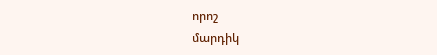որոշ
մարդիկ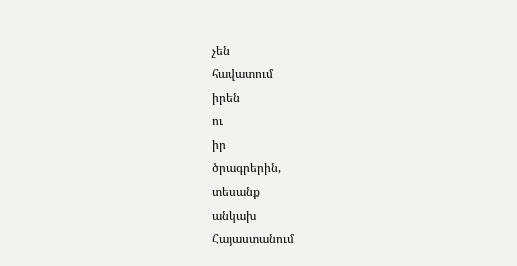չեն
հավատում
իրեն
ու
իր
ծրագրերին,
տեսանք
անկախ
Հայաստանում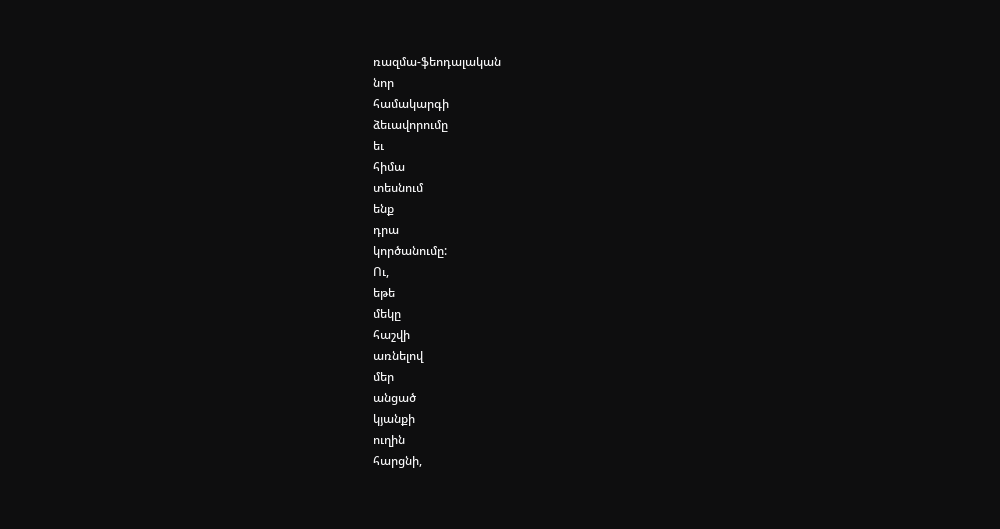ռազմա-ֆեոդալական
նոր
համակարգի
ձեւավորումը
եւ
հիմա
տեսնում
ենք
դրա
կործանումը:
Ու,
եթե
մեկը
հաշվի
առնելով
մեր
անցած
կյանքի
ուղին
հարցնի,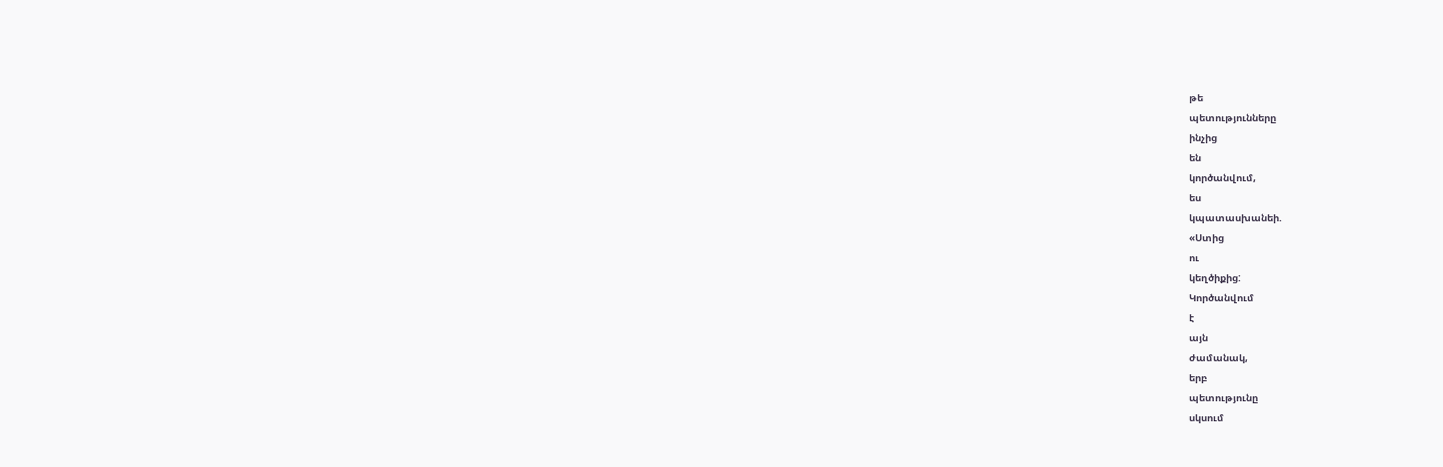թե
պետությունները
ինչից
են
կործանվում,
ես
կպատասխանեի.
«Ստից
ու
կեղծիքից:
Կործանվում
է
այն
ժամանակ,
երբ
պետությունը
սկսում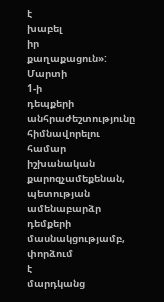է
խաբել
իր
քաղաքացուն»:
Մարտի
1-ի
դեպքերի
անհրաժեշտությունը
հիմնավորելու
համար
իշխանական
քարոզչամեքենան,
պետության
ամենաբարձր
դեմքերի
մասնակցությամբ,
փորձում
է
մարդկանց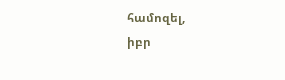համոզել,
իբր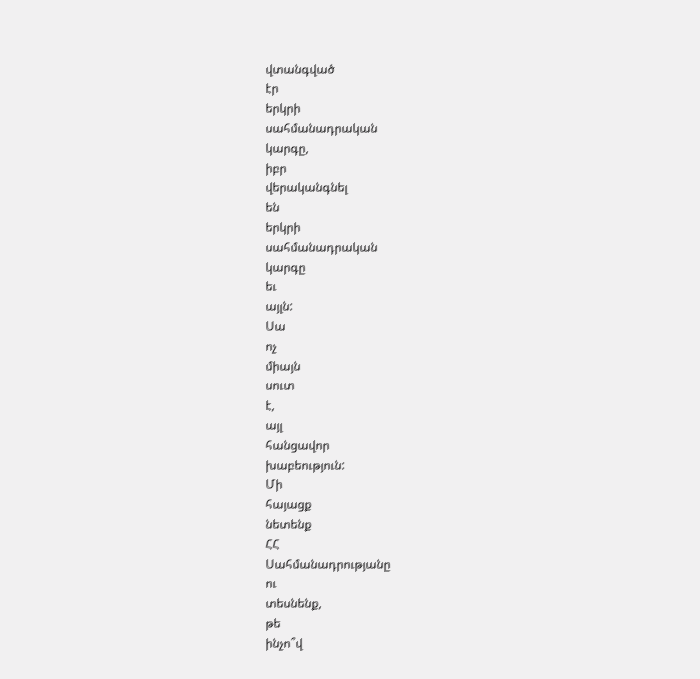վտանգված
էր
երկրի
սահմանադրական
կարգը,
իբր
վերականգնել
են
երկրի
սահմանադրական
կարգը
եւ
այլն:
Սա
ոչ
միայն
սուտ
է,
այլ
հանցավոր
խաբեություն:
Մի
հայացք
նետենք
ՀՀ
Սահմանադրությանը
ու
տեսնենք,
թե
ինչո՞վ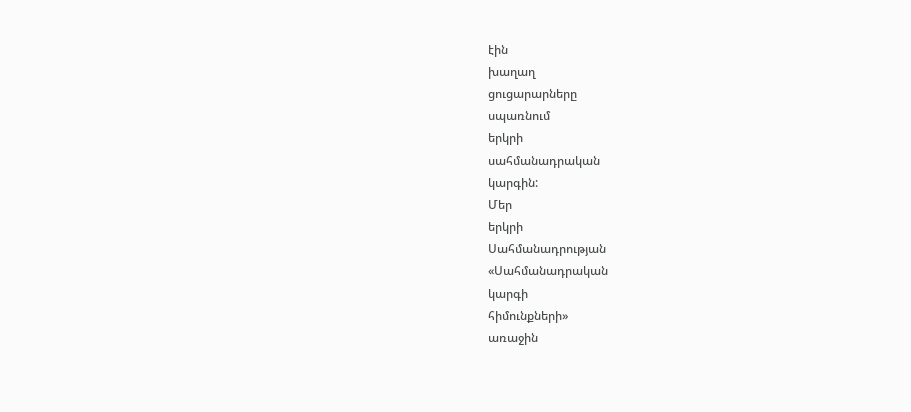էին
խաղաղ
ցուցարարները
սպառնում
երկրի
սահմանադրական
կարգին:
Մեր
երկրի
Սահմանադրության
«Սահմանադրական
կարգի
հիմունքների»
առաջին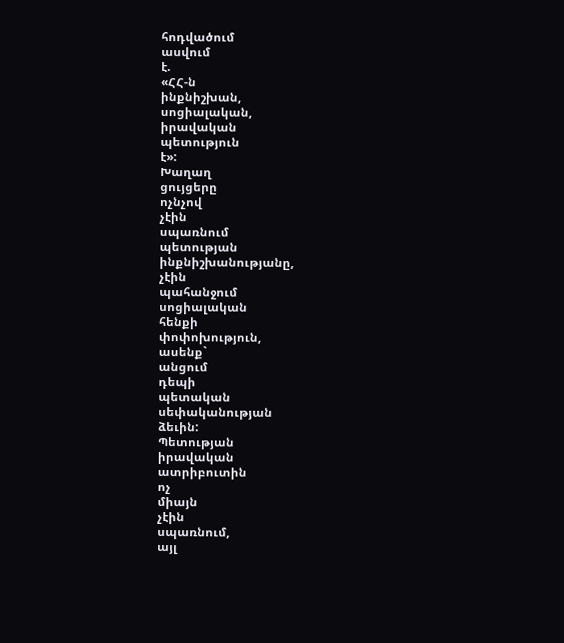հոդվածում
ասվում
է.
«ՀՀ-ն
ինքնիշխան,
սոցիալական,
իրավական
պետություն
է»:
Խաղաղ
ցույցերը
ոչնչով
չէին
սպառնում
պետության
ինքնիշխանությանը,
չէին
պահանջում
սոցիալական
հենքի
փոփոխություն,
ասենք`
անցում
դեպի
պետական
սեփականության
ձեւին:
Պետության
իրավական
ատրիբուտին
ոչ
միայն
չէին
սպառնում,
այլ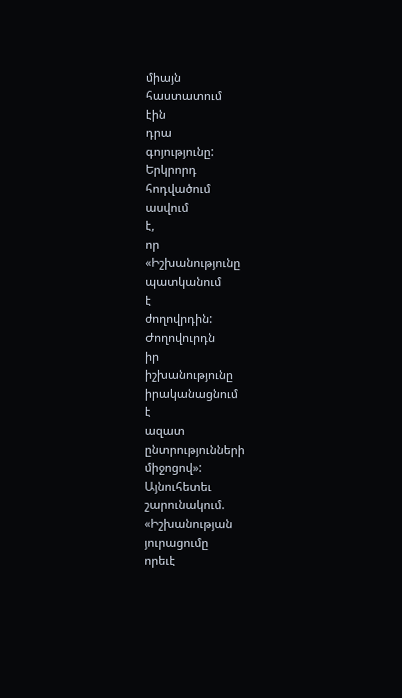միայն
հաստատում
էին
դրա
գոյությունը:
Երկրորդ
հոդվածում
ասվում
է,
որ
«Իշխանությունը
պատկանում
է
ժողովրդին:
Ժողովուրդն
իր
իշխանությունը
իրականացնում
է
ազատ
ընտրությունների
միջոցով»:
Այնուհետեւ
շարունակում.
«Իշխանության
յուրացումը
որեւէ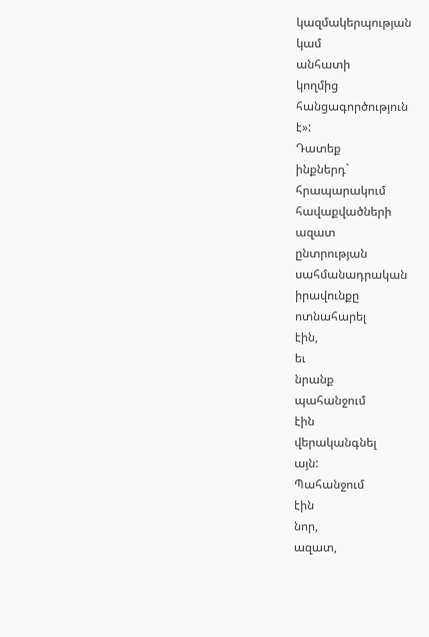կազմակերպության
կամ
անհատի
կողմից
հանցագործություն
է»:
Դատեք
ինքներդ`
հրապարակում
հավաքվածների
ազատ
ընտրության
սահմանադրական
իրավունքը
ոտնահարել
էին,
եւ
նրանք
պահանջում
էին
վերականգնել
այն:
Պահանջում
էին
նոր,
ազատ,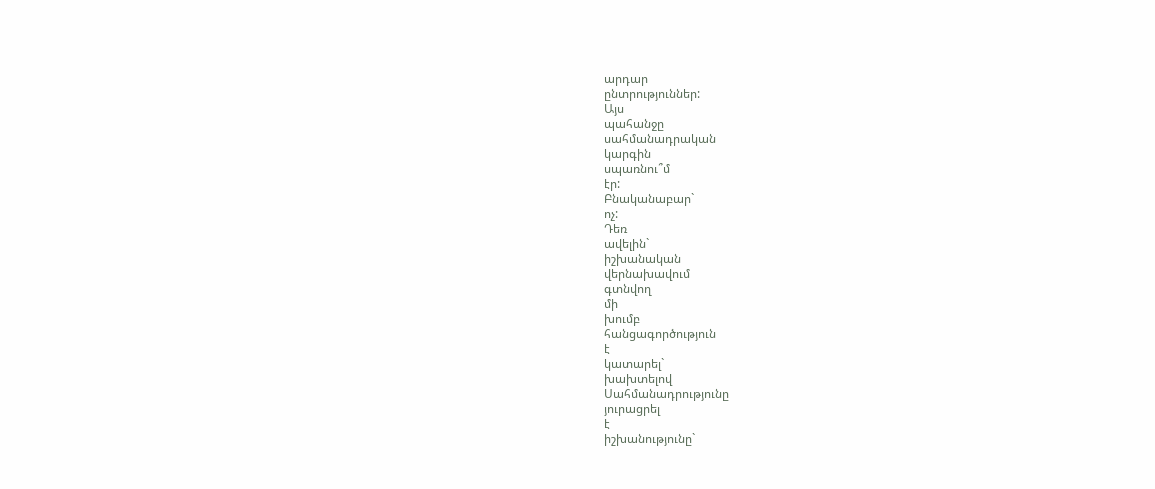արդար
ընտրություններ:
Այս
պահանջը
սահմանադրական
կարգին
սպառնու՞մ
էր:
Բնականաբար`
ոչ:
Դեռ
ավելին`
իշխանական
վերնախավում
գտնվող
մի
խումբ
հանցագործություն
է
կատարել`
խախտելով
Սահմանադրությունը
յուրացրել
է
իշխանությունը`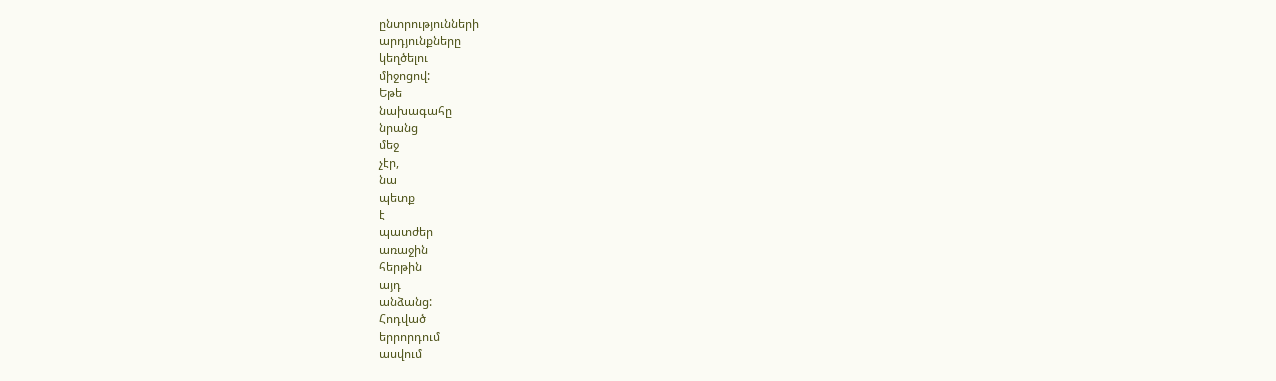ընտրությունների
արդյունքները
կեղծելու
միջոցով:
Եթե
նախագահը
նրանց
մեջ
չէր,
նա
պետք
է
պատժեր
առաջին
հերթին
այդ
անձանց:
Հոդված
երրորդում
ասվում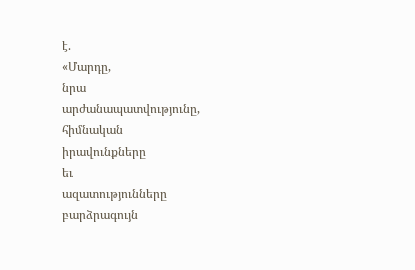է.
«Մարդը,
նրա
արժանապատվությունը,
հիմնական
իրավունքները
եւ
ազատությունները
բարձրագույն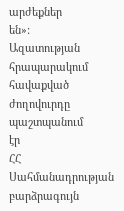արժեքներ
են»:
Ազատության
հրապարակում
հավաքված
ժողովուրդը
պաշտպանում
էր
ՀՀ
Սահմանադրության
բարձրագույն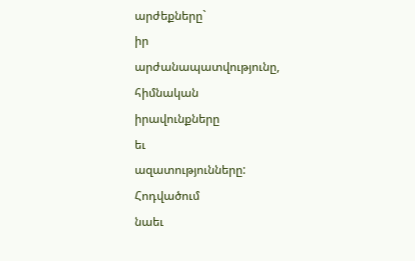արժեքները`
իր
արժանապատվությունը,
հիմնական
իրավունքները
եւ
ազատությունները:
Հոդվածում
նաեւ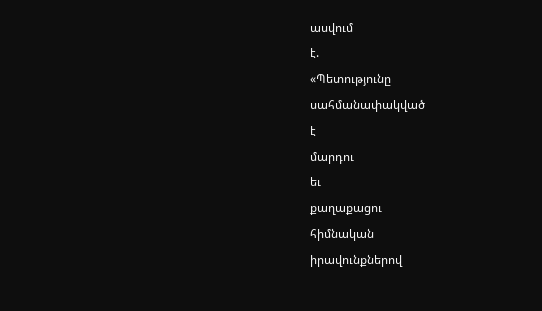ասվում
է.
«Պետությունը
սահմանափակված
է
մարդու
եւ
քաղաքացու
հիմնական
իրավունքներով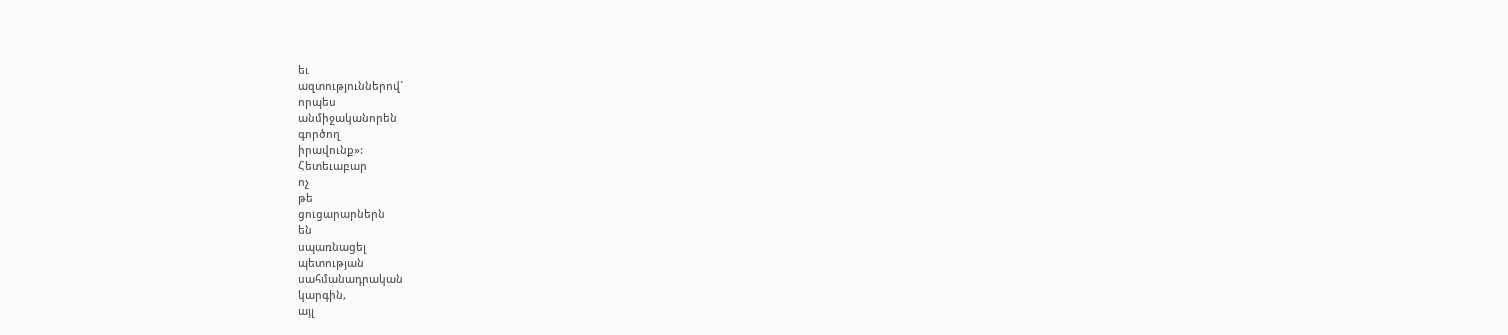եւ
ազտություններով`
որպես
անմիջականորեն
գործող
իրավունք»:
Հետեւաբար
ոչ
թե
ցուցարարներն
են
սպառնացել
պետության
սահմանադրական
կարգին,
այլ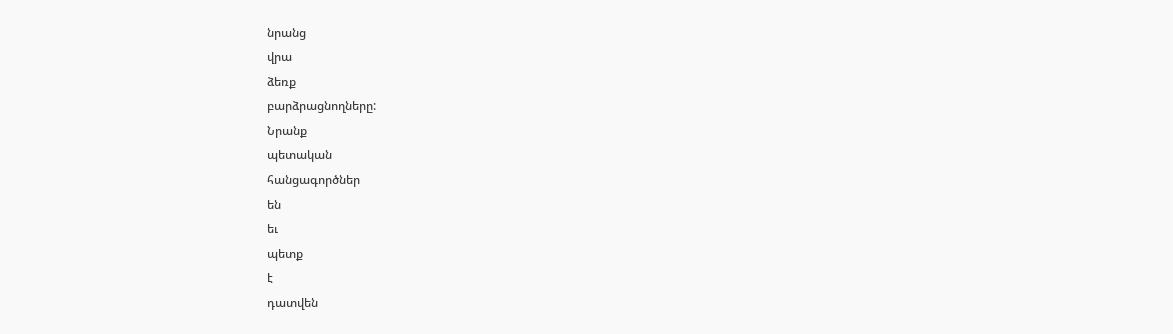նրանց
վրա
ձեռք
բարձրացնողները:
Նրանք
պետական
հանցագործներ
են
եւ
պետք
է
դատվեն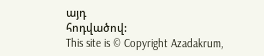այդ
հոդվածով:
This site is © Copyright Azadakrum,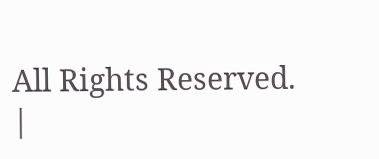All Rights Reserved.
|